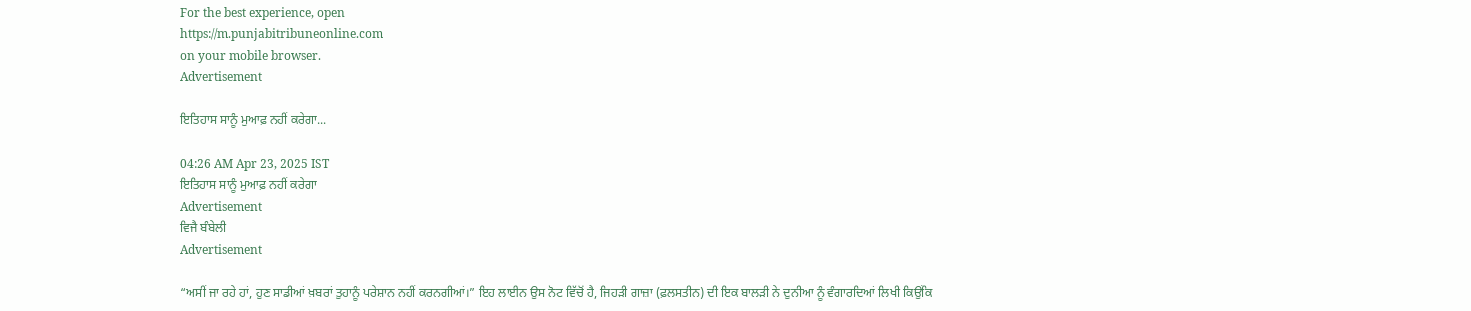For the best experience, open
https://m.punjabitribuneonline.com
on your mobile browser.
Advertisement

ਇਤਿਹਾਸ ਸਾਨੂੰ ਮੁਆਫ਼ ਨਹੀਂ ਕਰੇਗਾ...

04:26 AM Apr 23, 2025 IST
ਇਤਿਹਾਸ ਸਾਨੂੰ ਮੁਆਫ਼ ਨਹੀਂ ਕਰੇਗਾ
Advertisement
ਵਿਜੈ ਬੰਬੇਲੀ
Advertisement

“ਅਸੀਂ ਜਾ ਰਹੇ ਹਾਂ, ਹੁਣ ਸਾਡੀਆਂ ਖ਼ਬਰਾਂ ਤੁਹਾਨੂੰ ਪਰੇਸ਼ਾਨ ਨਹੀਂ ਕਰਨਗੀਆਂ।” ਇਹ ਲਾਈਨ ਉਸ ਨੋਟ ਵਿੱਚੋਂ ਹੈ, ਜਿਹੜੀ ਗਾਜ਼ਾ (ਫ਼ਲਸਤੀਨ) ਦੀ ਇਕ ਬਾਲੜੀ ਨੇ ਦੁਨੀਆ ਨੂੰ ਵੰਗਾਰਦਿਆਂ ਲਿਖੀ ਕਿਉਂਕਿ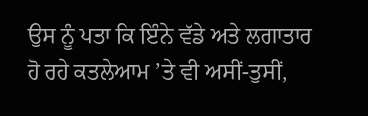ਉਸ ਨੂੰ ਪਤਾ ਕਿ ਇੰਨੇ ਵੱਡੇ ਅਤੇ ਲਗਾਤਾਰ ਹੋ ਰਹੇ ਕਤਲੇਆਮ ’ਤੇ ਵੀ ਅਸੀਂ-ਤੁਸੀਂ,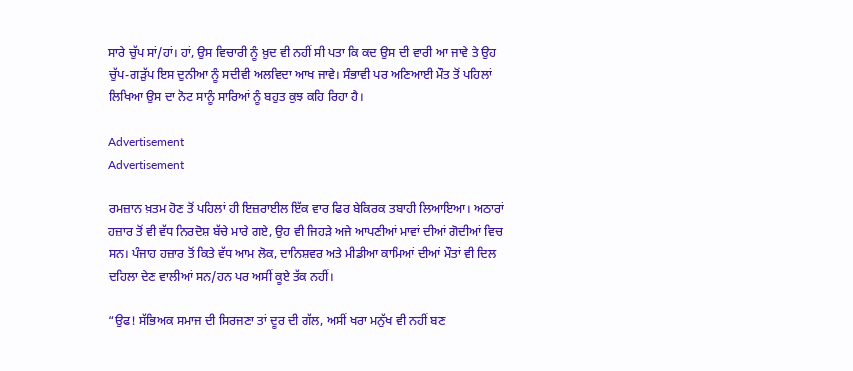ਸਾਰੇ ਚੁੱਪ ਸਾਂ/ਹਾਂ। ਹਾਂ, ਉਸ ਵਿਚਾਰੀ ਨੂੰ ਖ਼ੁਦ ਵੀ ਨਹੀਂ ਸੀ ਪਤਾ ਕਿ ਕਦ ਉਸ ਦੀ ਵਾਰੀ ਆ ਜਾਵੇ ਤੇ ਉਹ ਚੁੱਪ-ਗੜੁੱਪ ਇਸ ਦੁਨੀਆ ਨੂੰ ਸਦੀਵੀ ਅਲਵਿਦਾ ਆਖ ਜਾਵੇ। ਸੰਭਾਵੀ ਪਰ ਅਣਿਆਈ ਮੌਤ ਤੋਂ ਪਹਿਲਾਂ ਲਿਖਿਆ ਉਸ ਦਾ ਨੋਟ ਸਾਨੂੰ ਸਾਰਿਆਂ ਨੂੰ ਬਹੁਤ ਕੁਝ ਕਹਿ ਰਿਹਾ ਹੈ।

Advertisement
Advertisement

ਰਮਜ਼ਾਨ ਖ਼ਤਮ ਹੋਣ ਤੋਂ ਪਹਿਲਾਂ ਹੀ ਇਜ਼ਰਾਈਲ ਇੱਕ ਵਾਰ ਫਿਰ ਬੇਕਿਰਕ ਤਬਾਹੀ ਲਿਆਇਆ। ਅਠਾਰਾਂ ਹਜ਼ਾਰ ਤੋਂ ਵੀ ਵੱਧ ਨਿਰਦੋਸ਼ ਬੱਚੇ ਮਾਰੇ ਗਏ, ਉਹ ਵੀ ਜਿਹੜੇ ਅਜੇ ਆਪਣੀਆਂ ਮਾਵਾਂ ਦੀਆਂ ਗੋਦੀਆਂ ਵਿਚ ਸਨ। ਪੰਜਾਹ ਹਜ਼ਾਰ ਤੋਂ ਕਿਤੇ ਵੱਧ ਆਮ ਲੋਕ, ਦਾਨਿਸ਼ਵਰ ਅਤੇ ਮੀਡੀਆ ਕਾਮਿਆਂ ਦੀਆਂ ਮੌਤਾਂ ਵੀ ਦਿਲ ਦਹਿਲਾ ਦੇਣ ਵਾਲੀਆਂ ਸਨ/ਹਨ ਪਰ ਅਸੀਂ ਕੂਏ ਤੱਕ ਨਹੀਂ।

“ਉਫ! ਸੱਭਿਅਕ ਸਮਾਜ ਦੀ ਸਿਰਜਣਾ ਤਾਂ ਦੂਰ ਦੀ ਗੱਲ, ਅਸੀਂ ਖਰਾ ਮਨੁੱਖ ਵੀ ਨਹੀਂ ਬਣ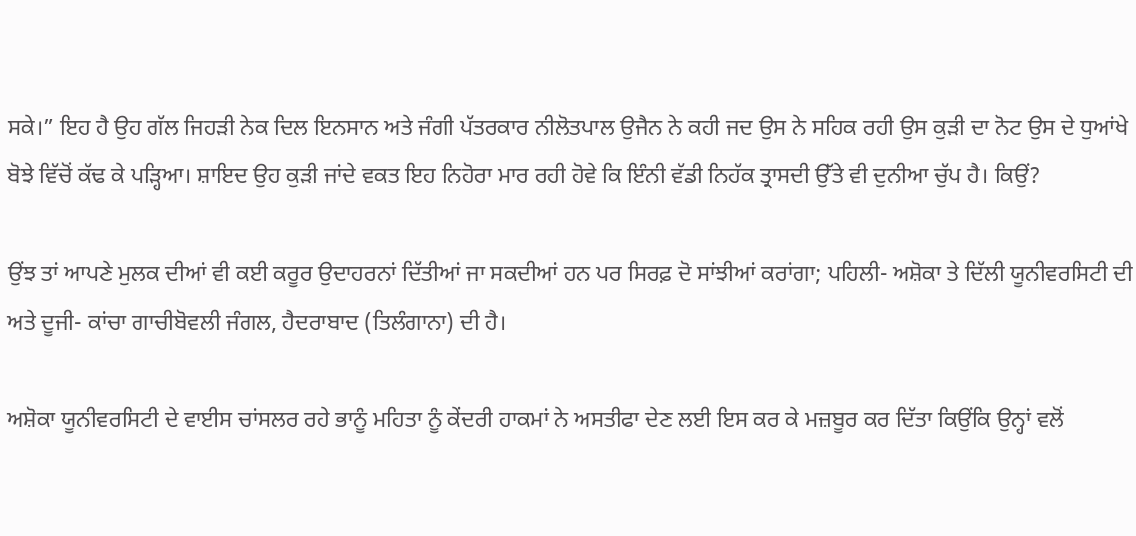ਸਕੇ।” ਇਹ ਹੈ ਉਹ ਗੱਲ ਜਿਹੜੀ ਨੇਕ ਦਿਲ ਇਨਸਾਨ ਅਤੇ ਜੰਗੀ ਪੱਤਰਕਾਰ ਨੀਲੋਤਪਾਲ ਉਜੈਨ ਨੇ ਕਹੀ ਜਦ ਉਸ ਨੇ ਸਹਿਕ ਰਹੀ ਉਸ ਕੁੜੀ ਦਾ ਨੋਟ ਉਸ ਦੇ ਧੁਆਂਖੇ ਬੋਝੇ ਵਿੱਚੋਂ ਕੱਢ ਕੇ ਪੜ੍ਹਿਆ। ਸ਼ਾਇਦ ਉਹ ਕੁੜੀ ਜਾਂਦੇ ਵਕਤ ਇਹ ਨਿਹੋਰਾ ਮਾਰ ਰਹੀ ਹੋਵੇ ਕਿ ਇੰਨੀ ਵੱਡੀ ਨਿਹੱਕ ਤ੍ਰਾਸਦੀ ਉੱਤੇ ਵੀ ਦੁਨੀਆ ਚੁੱਪ ਹੈ। ਕਿਉਂ?

ਉਂਝ ਤਾਂ ਆਪਣੇ ਮੁਲਕ ਦੀਆਂ ਵੀ ਕਈ ਕਰੂਰ ਉਦਾਹਰਨਾਂ ਦਿੱਤੀਆਂ ਜਾ ਸਕਦੀਆਂ ਹਨ ਪਰ ਸਿਰਫ਼ ਦੋ ਸਾਂਝੀਆਂ ਕਰਾਂਗਾ; ਪਹਿਲੀ- ਅਸ਼ੋਕਾ ਤੇ ਦਿੱਲੀ ਯੂਨੀਵਰਸਿਟੀ ਦੀ ਅਤੇ ਦੂਜੀ- ਕਾਂਚਾ ਗਾਚੀਬੋਵਲੀ ਜੰਗਲ, ਹੈਦਰਾਬਾਦ (ਤਿਲੰਗਾਨਾ) ਦੀ ਹੈ।

ਅਸ਼ੋਕਾ ਯੂਨੀਵਰਸਿਟੀ ਦੇ ਵਾਈਸ ਚਾਂਸਲਰ ਰਹੇ ਭਾਨੂੰ ਮਹਿਤਾ ਨੂੰ ਕੇਂਦਰੀ ਹਾਕਮਾਂ ਨੇ ਅਸਤੀਫਾ ਦੇਣ ਲਈ ਇਸ ਕਰ ਕੇ ਮਜ਼ਬੂਰ ਕਰ ਦਿੱਤਾ ਕਿਉਂਕਿ ਉਨ੍ਹਾਂ ਵਲੋਂ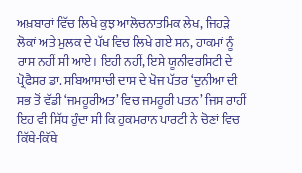ਅਖ਼ਬਾਰਾਂ ਵਿੱਚ ਲਿਖੇ ਕੁਝ ਆਲੋਚਨਾਤਮਿਕ ਲੇਖ, ਜਿਹੜੇ ਲੋਕਾਂ ਅਤੇ ਮੁਲਕ ਦੇ ਪੱਖ ਵਿਚ ਲਿਖੇ ਗਏ ਸਨ, ਹਾਕਮਾਂ ਨੂੰ ਰਾਸ ਨਹੀਂ ਸੀ ਆਏ। ਇਹੀ ਨਹੀਂ, ਇਸੇ ਯੂਨੀਵਰਸਿਟੀ ਦੇ ਪ੍ਰੋਫੈਸਰ ਡਾ. ਸਬਿਆਸਾਚੀ ਦਾਸ ਦੇ ਖੋਜ ਪੱਤਰ ‘ਦੁਨੀਆ ਦੀ ਸਭ ਤੋਂ ਵੱਡੀ ‘ਜਮਹੂਰੀਅਤ’ ਵਿਚ ਜਮਹੂਰੀ ਪਤਨ’ ਜਿਸ ਰਾਹੀਂ ਇਹ ਵੀ ਸਿੱਧ ਹੁੰਦਾ ਸੀ ਕਿ ਹੁਕਮਰਾਨ ਪਾਰਟੀ ਨੇ ਚੋਣਾਂ ਵਿਚ ਕਿੱਥੇ-ਕਿੱਥੇ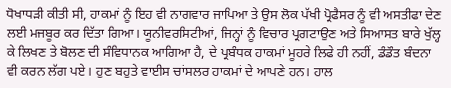ਧੋਖਾਧੜੀ ਕੀਤੀ ਸੀ, ਹਾਕਮਾਂ ਨੂੰ ਇਹ ਵੀ ਨਾਗਵਾਰ ਜਾਪਿਆ ਤੇ ਉਸ ਲੋਕ ਪੱਖੀ ਪ੍ਰੋਫੈਸਰ ਨੂੰ ਵੀ ਅਸਤੀਫਾ ਦੇਣ ਲਈ ਮਜਬੂਰ ਕਰ ਦਿੱਤਾ ਗਿਆ। ਯੂਨੀਵਰਸਿਟੀਆਂ, ਜਿਨ੍ਹਾਂ ਨੂੰ ਵਿਚਾਰ ਪ੍ਰਗਟਾਉਣ ਅਤੇ ਸਿਆਸਤ ਬਾਰੇ ਖੁੱਲ੍ਹ ਕੇ ਲਿਖਣ ਤੇ ਬੋਲਣ ਦੀ ਸੰਵਿਧਾਨਕ ਆਗਿਆ ਹੈ, ਦੇ ਪ੍ਰਬੰਧਕ ਹਾਕਮਾਂ ਮੂਹਰੇ ਲਿਫੇ ਹੀ ਨਹੀਂ, ਡੰਡੌਤ ਬੰਦਨਾ ਵੀ ਕਰਨ ਲੱਗ ਪਏ। ਹੁਣ ਬਹੁਤੇ ਵਾਈਸ ਚਾਂਸਲਰ ਹਾਕਮਾਂ ਦੇ ਆਪਣੇ ਹਨ। ਹਾਲ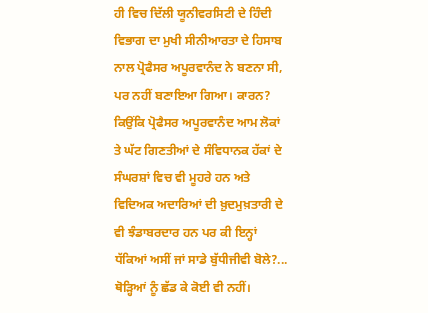ਹੀ ਵਿਚ ਦਿੱਲੀ ਯੂਨੀਵਰਸਿਟੀ ਦੇ ਹਿੰਦੀ ਵਿਭਾਗ ਦਾ ਮੁਖੀ ਸੀਨੀਆਰਤਾ ਦੇ ਹਿਸਾਬ ਨਾਲ ਪ੍ਰੋਫੈਸਰ ਅਪੂਰਵਾਨੰਦ ਨੇ ਬਣਨਾ ਸੀ, ਪਰ ਨਹੀਂ ਬਣਾਇਆ ਗਿਆ। ਕਾਰਨ? ਕਿਉਂਕਿ ਪ੍ਰੋਫੈਸਰ ਅਪੂਰਵਾਨੰਦ ਆਮ ਲੋਕਾਂ ਤੇ ਘੱਟ ਗਿਣਤੀਆਂ ਦੇ ਸੰਵਿਧਾਨਕ ਹੱਕਾਂ ਦੇ ਸੰਘਰਸ਼ਾਂ ਵਿਚ ਵੀ ਮੂਹਰੇ ਹਨ ਅਤੇ ਵਿਦਿਅਕ ਅਦਾਰਿਆਂ ਦੀ ਖ਼ੁਦਮੁਖ਼ਤਾਰੀ ਦੇ ਵੀ ਝੰਡਾਬਰਦਾਰ ਹਨ ਪਰ ਕੀ ਇਨ੍ਹਾਂ ਧੱਕਿਆਂ ਅਸੀਂ ਜਾਂ ਸਾਡੇ ਬੁੱਧੀਜੀਵੀ ਬੋਲੇ?... ਥੋੜ੍ਹਿਆਂ ਨੂੰ ਛੱਡ ਕੇ ਕੋਈ ਵੀ ਨਹੀਂ।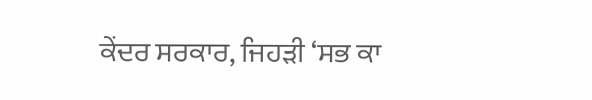ਕੇਂਦਰ ਸਰਕਾਰ, ਜਿਹੜੀ ‘ਸਭ ਕਾ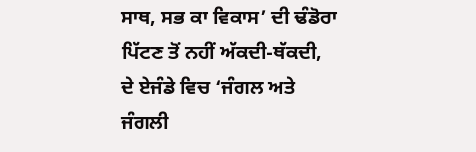ਸਾਥ, ਸਭ ਕਾ ਵਿਕਾਸ’ ਦੀ ਢੰਡੋਰਾ ਪਿੱਟਣ ਤੋਂ ਨਹੀਂ ਅੱਕਦੀ-ਥੱਕਦੀ, ਦੇ ਏਜੰਡੇ ਵਿਚ ‘ਜੰਗਲ ਅਤੇ ਜੰਗਲੀ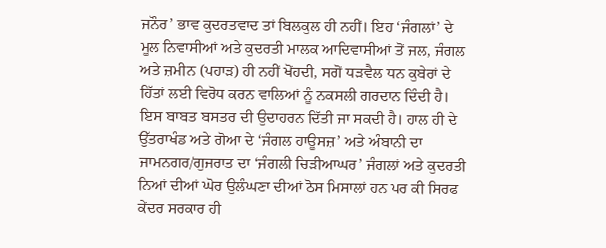ਜਨੌਰ’ ਭਾਵ ਕੁਦਰਤਵਾਦ ਤਾਂ ਬਿਲਕੁਲ ਹੀ ਨਹੀਂ। ਇਹ ‘ਜੰਗਲਾਂ’ ਦੇ ਮੂਲ ਨਿਵਾਸੀਆਂ ਅਤੇ ਕੁਦਰਤੀ ਮਾਲਕ ਆਦਿਵਾਸੀਆਂ ਤੋਂ ਜਲ, ਜੰਗਲ ਅਤੇ ਜ਼ਮੀਨ (ਪਹਾੜ) ਹੀ ਨਹੀਂ ਖੋਂਹਦੀ, ਸਗੋਂ ਧੜਵੈਲ ਧਨ ਕੁਬੇਰਾਂ ਦੇ ਹਿੱਤਾਂ ਲਈ ਵਿਰੋਧ ਕਰਨ ਵਾਲਿਆਂ ਨੂੰ ਨਕਸਲੀ ਗਰਦਾਨ ਦਿੰਦੀ ਹੈ। ਇਸ ਬਾਬਤ ਬਸਤਰ ਦੀ ਉਦਾਹਰਨ ਦਿੱਤੀ ਜਾ ਸਕਦੀ ਹੈ। ਹਾਲ ਹੀ ਦੇ ਉੱਤਰਾਖੰਡ ਅਤੇ ਗੋਆ ਦੇ ‘ਜੰਗਲ ਹਾਊਸਜ਼’ ਅਤੇ ਅੰਬਾਨੀ ਦਾ ਜਾਮਨਗਰ/ਗੁਜਰਾਤ ਦਾ ‘ਜੰਗਲੀ ਚਿੜੀਆਘਰ’ ਜੰਗਲਾਂ ਅਤੇ ਕੁਦਰਤੀ ਨਿਆਂ ਦੀਆਂ ਘੋਰ ਉਲੰਘਣਾ ਦੀਆਂ ਠੋਸ ਮਿਸਾਲਾਂ ਹਨ ਪਰ ਕੀ ਸਿਰਫ ਕੇਂਦਰ ਸਰਕਾਰ ਹੀ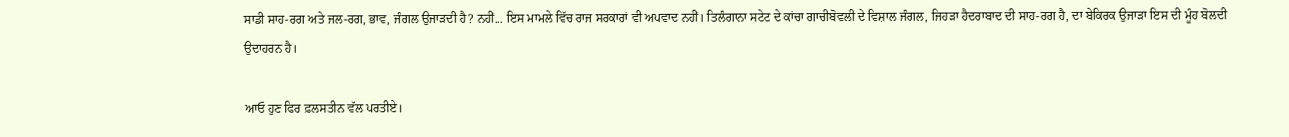ਸਾਡੀ ਸਾਹ-ਰਗ ਅਤੇ ਜਲ-ਰਗ, ਭਾਵ, ਜੰਗਲ ਉਜਾੜਦੀ ਹੈ? ਨਹੀਂ... ਇਸ ਮਾਮਲੇ ਵਿੱਚ ਰਾਜ ਸਰਕਾਰਾਂ ਵੀ ਅਪਵਾਦ ਨਹੀਂ। ਤਿਲੰਗਾਨਾ ਸਟੇਟ ਦੇ ਕਾਂਚਾ ਗਾਚੀਬੋਵਲੀ ਦੇ ਵਿਸ਼ਾਲ ਜੰਗਲ, ਜਿਹੜਾ ਹੈਦਰਾਬਾਦ ਦੀ ਸਾਹ-ਰਗ ਹੈ, ਦਾ ਬੇਕਿਰਕ ਉਜਾੜਾ ਇਸ ਦੀ ਮੂੰਹ ਬੋਲਦੀ ਉਦਾਹਰਨ ਹੈ।

ਆਓ ਹੁਣ ਫਿਰ ਫ਼ਲਸਤੀਨ ਵੱਲ ਪਰਤੀਏ।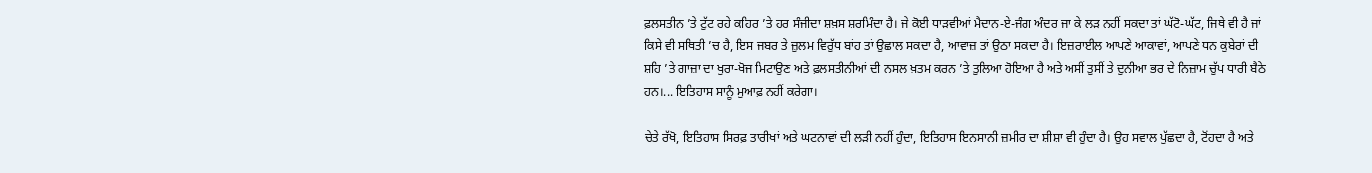ਫ਼ਲਸਤੀਨ ’ਤੇ ਟੁੱਟ ਰਹੇ ਕਹਿਰ ’ਤੇ ਹਰ ਸੰਜੀਦਾ ਸ਼ਖ਼ਸ ਸ਼ਰਮਿੰਦਾ ਹੈ। ਜੇ ਕੋਈ ਧਾੜਵੀਆਂ ਮੈਦਾਨ-ਏ-ਜੰਗ ਅੰਦਰ ਜਾ ਕੇ ਲੜ ਨਹੀਂ ਸਕਦਾ ਤਾਂ ਘੱਟੋ-ਘੱਟ, ਜਿਥੇ ਵੀ ਹੈ ਜਾਂ ਕਿਸੇ ਵੀ ਸਥਿਤੀ ’ਚ ਹੈ, ਇਸ ਜਬਰ ਤੇ ਜ਼ੁਲਮ ਵਿਰੁੱਧ ਬਾਂਹ ਤਾਂ ਉਛਾਲ ਸਕਦਾ ਹੈ, ਆਵਾਜ਼ ਤਾਂ ਉਠਾ ਸਕਦਾ ਹੈ। ਇਜ਼ਰਾਈਲ ਆਪਣੇ ਆਕਾਵਾਂ, ਆਪਣੇ ਧਨ ਕੁਬੇਰਾਂ ਦੀ ਸ਼ਹਿ ’ਤੇ ਗਾਜ਼ਾ ਦਾ ਖੁਰਾ-ਖੋਜ ਮਿਟਾਉਣ ਅਤੇ ਫ਼ਲਸਤੀਨੀਆਂ ਦੀ ਨਸਲ ਖ਼ਤਮ ਕਰਨ ’ਤੇ ਤੁਲਿਆ ਹੋਇਆ ਹੈ ਅਤੇ ਅਸੀਂ ਤੁਸੀਂ ਤੇ ਦੁਨੀਆ ਭਰ ਦੇ ਨਿਜ਼ਾਮ ਚੁੱਪ ਧਾਰੀ ਬੈਠੇ ਹਨ।... ਇਤਿਹਾਸ ਸਾਨੂੰ ਮੁਆਫ਼ ਨਹੀਂ ਕਰੇਗਾ।

ਚੇਤੇ ਰੱਖੋ, ਇਤਿਹਾਸ ਸਿਰਫ਼ ਤਾਰੀਖਾਂ ਅਤੇ ਘਟਨਾਵਾਂ ਦੀ ਲੜੀ ਨਹੀਂ ਹੁੰਦਾ, ਇਤਿਹਾਸ ਇਨਸਾਨੀ ਜ਼ਮੀਰ ਦਾ ਸ਼ੀਸ਼ਾ ਵੀ ਹੁੰਦਾ ਹੈ। ਉਹ ਸਵਾਲ ਪੁੱਛਦਾ ਹੈ, ਟੋਂਹਦਾ ਹੈ ਅਤੇ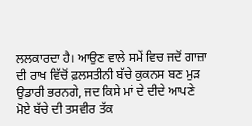ਲਲਕਾਰਦਾ ਹੈ। ਆਉਣ ਵਾਲੇ ਸਮੇਂ ਵਿਚ ਜਦੋਂ ਗਾਜ਼ਾ ਦੀ ਰਾਖ ਵਿੱਚੋਂ ਫ਼ਲਸਤੀਨੀ ਬੱਚੇ ਕੁਕਨਸ ਬਣ ਮੁੜ ਉਡਾਰੀ ਭਰਨਗੇ, ਜਦ ਕਿਸੇ ਮਾਂ ਦੇ ਦੀਦੇ ਆਪਣੇ ਮੋਏ ਬੱਚੇ ਦੀ ਤਸਵੀਰ ਤੱਕ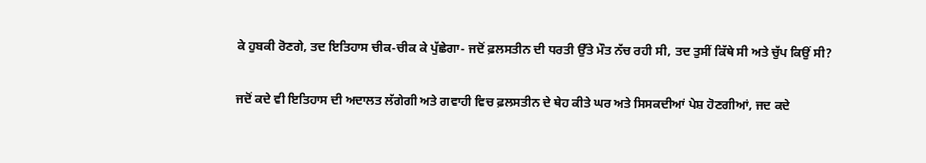ਕੇ ਹੁਬਕੀ ਰੋਣਗੇ, ਤਦ ਇਤਿਹਾਸ ਚੀਕ-ਚੀਕ ਕੇ ਪੁੱਛੇਗਾ- ਜਦੋਂ ਫ਼ਲਸਤੀਨ ਦੀ ਧਰਤੀ ਉੱਤੇ ਮੌਤ ਨੱਚ ਰਹੀ ਸੀ, ਤਦ ਤੁਸੀਂ ਕਿੱਥੇ ਸੀ ਅਤੇ ਚੁੱਪ ਕਿਉਂ ਸੀ?

ਜਦੋਂ ਕਦੇ ਵੀ ਇਤਿਹਾਸ ਦੀ ਅਦਾਲਤ ਲੱਗੇਗੀ ਅਤੇ ਗਵਾਹੀ ਵਿਚ ਫ਼ਲਸਤੀਨ ਦੇ ਥੇਹ ਕੀਤੇ ਘਰ ਅਤੇ ਸਿਸਕਦੀਆਂ ਪੇਸ਼ ਹੋਣਗੀਆਂ, ਜਦ ਕਦੇ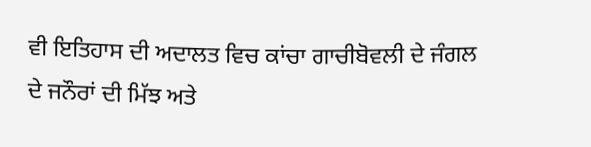ਵੀ ਇਤਿਹਾਸ ਦੀ ਅਦਾਲਤ ਵਿਚ ਕਾਂਚਾ ਗਾਚੀਬੋਵਲੀ ਦੇ ਜੰਗਲ ਦੇ ਜਨੌਰਾਂ ਦੀ ਮਿੱਝ ਅਤੇ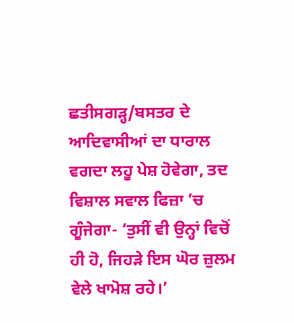ਛਤੀਸਗੜ੍ਹ/ਬਸਤਰ ਦੇ ਆਦਿਵਾਸੀਆਂ ਦਾ ਧਾਰਾਲ ਵਗਦਾ ਲਹੂ ਪੇਸ਼ ਹੋਵੇਗਾ, ਤਦ ਵਿਸ਼ਾਲ ਸਵਾਲ ਫਿਜ਼ਾ ’ਚ ਗੂੰਜੇਗਾ- ‘ਤੁਸੀਂ ਵੀ ਉਨ੍ਹਾਂ ਵਿਚੋਂ ਹੀ ਹੋ, ਜਿਹੜੇ ਇਸ ਘੋਰ ਜ਼ੁਲਮ ਵੇਲੇ ਖਾਮੋਸ਼ ਰਹੇ।’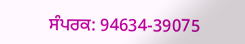ਸੰਪਰਕ: 94634-39075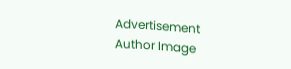Advertisement
Author Image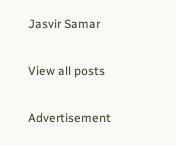Jasvir Samar

View all posts

Advertisement